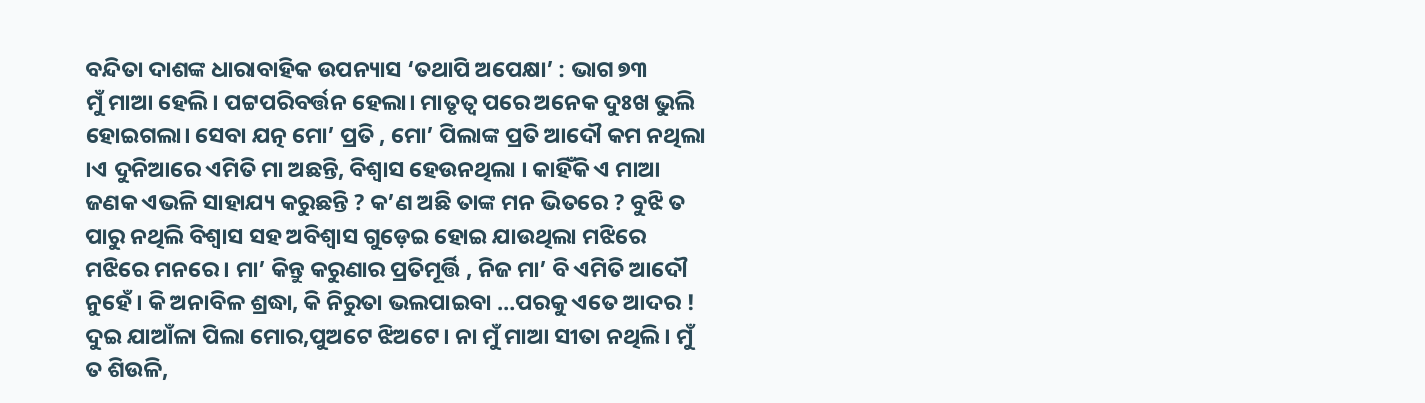ବନ୍ଦିତା ଦାଶଙ୍କ ଧାରାବାହିକ ଉପନ୍ୟାସ ‘ତଥାପି ଅପେକ୍ଷା’ : ଭାଗ ୭୩
ମୁଁ ମାଆ ହେଲି। ପଟ୍ଟପରିବର୍ତ୍ତନ ହେଲା। ମାତୃତ୍ଵ ପରେ ଅନେକ ଦୁଃଖ ଭୁଲି ହୋଇଗଲା। ସେବା ଯତ୍ନ ମୋ’ ପ୍ରତି , ମୋ’ ପିଲାଙ୍କ ପ୍ରତି ଆଦୌ କମ ନଥିଲା ।ଏ ଦୁନିଆରେ ଏମିତି ମା ଅଛନ୍ତି, ବିଶ୍ୱାସ ହେଉନଥିଲା । କାହିଁକି ଏ ମାଆ ଜଣକ ଏଭଳି ସାହାଯ୍ୟ କରୁଛନ୍ତି ? କ’ଣ ଅଛି ତାଙ୍କ ମନ ଭିତରେ ? ବୁଝି ତ ପାରୁ ନଥିଲି ବିଶ୍ୱାସ ସହ ଅବିଶ୍ୱାସ ଗୁଡ଼େଇ ହୋଇ ଯାଉଥିଲା ମଝିରେ ମଝିରେ ମନରେ। ମା’ କିନ୍ତୁ କରୁଣାର ପ୍ରତିମୂର୍ତ୍ତି , ନିଜ ମା’ ବି ଏମିତି ଆଦୌ ନୁହେଁ। କି ଅନାବିଳ ଶ୍ରଦ୍ଧା, କି ନିରୁତା ଭଲପାଇବା …ପରକୁ ଏତେ ଆଦର !
ଦୁଇ ଯାଆଁଳା ପିଲା ମୋର,ପୁଅଟେ ଝିଅଟେ। ନା ମୁଁ ମାଆ ସୀତା ନଥିଲି। ମୁଁ ତ ଶିଉଳି,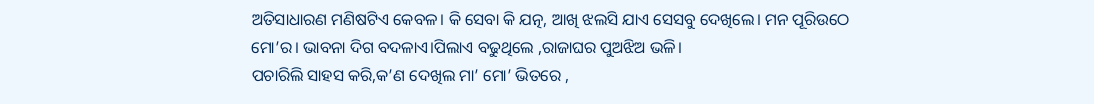ଅତିସାଧାରଣ ମଣିଷଟିଏ କେବଳ। କି ସେବା କି ଯତ୍ନ, ଆଖି ଝଲସି ଯାଏ ସେସବୁ ଦେଖିଲେ। ମନ ପୂରିଉଠେ ମୋ’ର। ଭାବନା ଦିଗ ବଦଳାଏ।ପିଲାଏ ବଢୁଥିଲେ ,ରାଜାଘର ପୁଅଝିଅ ଭଳି।
ପଚାରିଲି ସାହସ କରି,କ’ଣ ଦେଖିଲ ମା’ ମୋ’ ଭିତରେ ,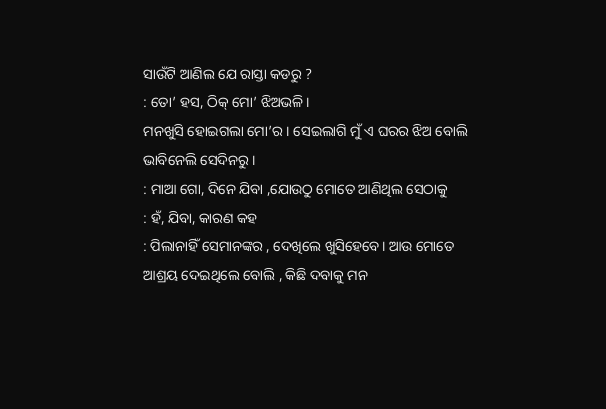ସାଉଁଟି ଆଣିଲ ଯେ ରାସ୍ତା କଡରୁ ?
: ତୋ’ ହସ, ଠିକ୍ ମୋ’ ଝିଅଭଳି।
ମନଖୁସି ହୋଇଗଲା ମୋ’ର। ସେଇଲାଗି ମୁଁ ଏ ଘରର ଝିଅ ବୋଲି ଭାବିନେଲି ସେଦିନରୁ ।
: ମାଆ ଗୋ, ଦିନେ ଯିବା ,ଯୋଉଠୁ ମୋତେ ଆଣିଥିଲ ସେଠାକୁ
: ହଁ, ଯିବା, କାରଣ କହ
: ପିଲାନାହିଁ ସେମାନଙ୍କର , ଦେଖିଲେ ଖୁସିହେବେ। ଆଉ ମୋତେ ଆଶ୍ରୟ ଦେଇଥିଲେ ବୋଲି , କିଛି ଦବାକୁ ମନ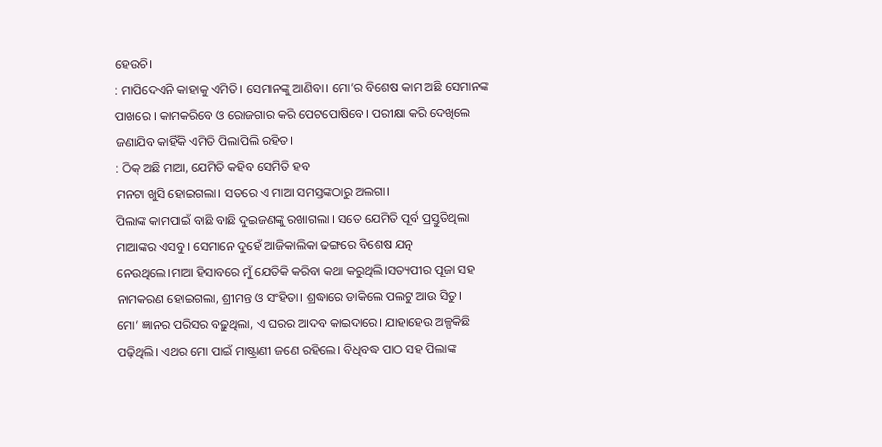ହେଉଚି।
: ମାପିଦେଏନି କାହାକୁ ଏମିତି। ସେମାନଙ୍କୁ ଆଣିବା। ମୋ’ର ବିଶେଷ କାମ ଅଛି ସେମାନଙ୍କ ପାଖରେ । କାମକରିବେ ଓ ରୋଜଗାର କରି ପେଟପୋଷିବେ। ପରୀକ୍ଷା କରି ଦେଖିଲେ ଜଣାଯିବ କାହିଁକି ଏମିତି ପିଲାପିଲି ରହିତ।
: ଠିକ୍ ଅଛି ମାଆ, ଯେମିତି କହିବ ସେମିତି ହବ
ମନଟା ଖୁସି ହୋଇଗଲା। ସତରେ ଏ ମାଆ ସମସ୍ତଙ୍କଠାରୁ ଅଲଗା।
ପିଲାଙ୍କ କାମପାଇଁ ବାଛି ବାଛି ଦୁଇଜଣଙ୍କୁ ରଖାଗଲା । ସତେ ଯେମିତି ପୂର୍ବ ପ୍ରସ୍ତୁତିଥିଲା ମାଆଙ୍କର ଏସବୁ । ସେମାନେ ଦୁହେଁ ଆଜିକାଲିକା ଢଙ୍ଗରେ ବିଶେଷ ଯତ୍ନ ନେଉଥିଲେ।ମାଆ ହିସାବରେ ମୁଁ ଯେତିକି କରିବା କଥା କରୁଥିଲି।ସତ୍ୟପୀର ପୂଜା ସହ ନାମକରଣ ହୋଇଗଲା, ଶ୍ରୀମନ୍ତ ଓ ସଂହିତା। ଶ୍ରଦ୍ଧାରେ ଡାକିଲେ ପଲଟୁ ଆଉ ସିତୁ।
ମୋ’ ଜ୍ଞାନର ପରିସର ବଢ଼ୁଥିଲା, ଏ ଘରର ଆଦବ କାଇଦାରେ। ଯାହାହେଉ ଅଳ୍ପକିଛି ପଢ଼ିଥିଲି। ଏଥର ମୋ ପାଇଁ ମାଷ୍ଟ୍ରାଣୀ ଜଣେ ରହିଲେ। ବିଧିବଦ୍ଧ ପାଠ ସହ ପିଲାଙ୍କ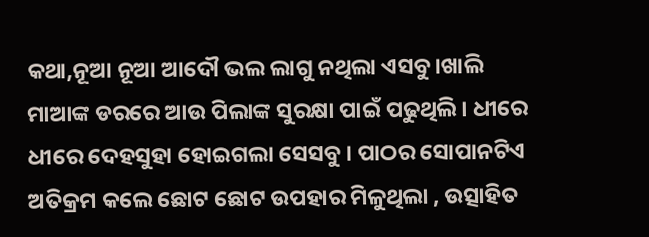କଥା,ନୂଆ ନୂଆ ଆଦୌ ଭଲ ଲାଗୁ ନଥିଲା ଏସବୁ।ଖାଲି ମାଆଙ୍କ ଡରରେ ଆଉ ପିଲାଙ୍କ ସୁରକ୍ଷା ପାଇଁ ପଢୁଥିଲି। ଧୀରେ ଧୀରେ ଦେହସୁହା ହୋଇଗଲା ସେସବୁ । ପାଠର ସୋପାନଟିଏ ଅତିକ୍ରମ କଲେ ଛୋଟ ଛୋଟ ଉପହାର ମିଳୁଥିଲା , ଉତ୍ସାହିତ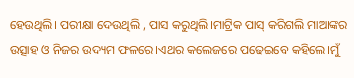ହେଉଥିଲି। ପରୀକ୍ଷା ଦେଉଥିଲି , ପାସ କରୁଥିଲି।ମାଟ୍ରିକ ପାସ୍ କରିଗଲି ମାଆଙ୍କର ଉତ୍ସାହ ଓ ନିଜର ଉଦ୍ୟମ ଫଳରେ।ଏଥର କଲେଜରେ ପଢେଇବେ କହିଲେ।ମୁଁ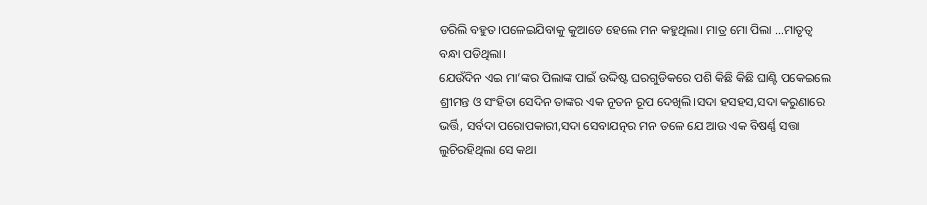ଡରିଲି ବହୁତ।ପଳେଇଯିବାକୁ କୁଆଡେ ହେଲେ ମନ କହୁଥିଲା। ମାତ୍ର ମୋ ପିଲା …ମାତୃତ୍ବ ବନ୍ଧା ପଡିଥିଲା।
ଯେଉଁଦିନ ଏଇ ମା’ଙ୍କର ପିଲାଙ୍କ ପାଇଁ ଉଦ୍ଦିଷ୍ଟ ଘରଗୁଡିକରେ ପଶି କିଛି କିଛି ଘାଣ୍ଟି ପକେଇଲେ ଶ୍ରୀମନ୍ତ ଓ ସଂହିତା ସେଦିନ ତାଙ୍କର ଏକ ନୂତନ ରୂପ ଦେଖିଲି।ସଦା ହସହସ,ସଦା କରୁଣାରେ ଭର୍ତ୍ତି, ସର୍ବଦା ପରୋପକାରୀ,ସଦା ସେବାଯତ୍ନର ମନ ତଳେ ଯେ ଆଉ ଏକ ବିଷର୍ଣ୍ଣ ସତ୍ତା ଲୁଚିରହିଥିଲା ସେ କଥା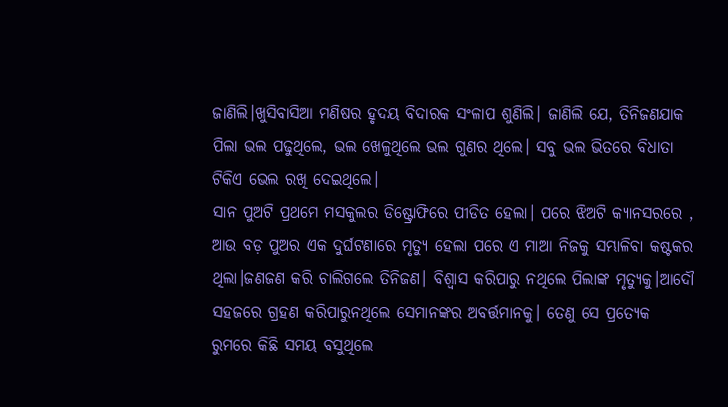ଜାଣିଲି।ଖୁସିବାସିଆ ମଣିଷର ହୃଦୟ ବିଦାରକ ସଂଳାପ ଶୁଣିଲି। ଜାଣିଲି ଯେ, ତିନିଜଣଯାକ ପିଲା ଭଲ ପଢୁଥିଲେ, ଭଲ ଖେଳୁଥିଲେ ଭଲ ଗୁଣର ଥିଲେ। ସବୁ ଭଲ ଭିତରେ ବିଧାତା ଟିକିଏ ଭେଲ ରଖି ଦେଇଥିଲେ।
ସାନ ପୁଅଟି ପ୍ରଥମେ ମସକୁଲର ଡିଷ୍ଟ୍ରୋଫିରେ ପୀଡିତ ହେଲା। ପରେ ଝିଅଟି କ୍ୟାନସରରେ , ଆଉ ବଡ଼ ପୁଅର ଏକ ଦୁର୍ଘଟଣାରେ ମୃତ୍ୟୁ ହେଲା ପରେ ଏ ମାଆ ନିଜକୁ ସମ୍ଭାଳିବା କଷ୍ଟକର ଥିଲା।ଜଣଜଣ କରି ଚାଲିଗଲେ ତିନିଜଣ। ବିଶ୍ୱାସ କରିପାରୁ ନଥିଲେ ପିଲାଙ୍କ ମୃତ୍ୟୁକୁ।ଆଦୌ ସହଜରେ ଗ୍ରହଣ କରିପାରୁନଥିଲେ ସେମାନଙ୍କର ଅବର୍ତ୍ତମାନକୁ। ତେଣୁ ସେ ପ୍ରତ୍ୟେକ ରୁମରେ କିଛି ସମୟ ବସୁଥିଲେ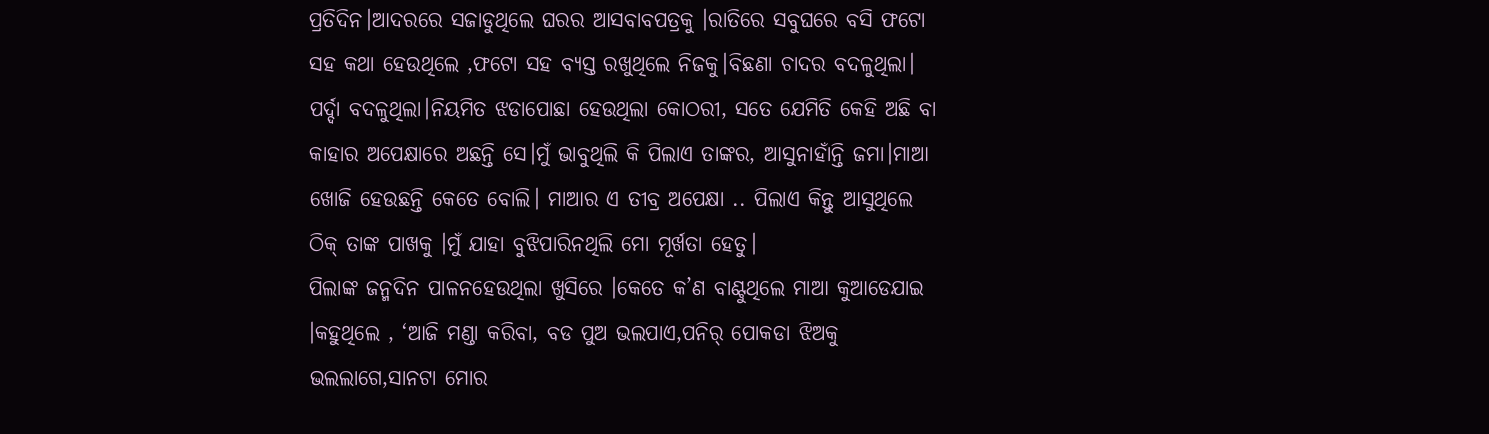ପ୍ରତିଦିନ।ଆଦରରେ ସଜାଡୁଥିଲେ ଘରର ଆସବାବପତ୍ରକୁ ।ରାତିରେ ସବୁଘରେ ବସି ଫଟୋ ସହ କଥା ହେଉଥିଲେ ,ଫଟୋ ସହ ବ୍ୟସ୍ତ ରଖୁଥିଲେ ନିଜକୁ।ବିଛଣା ଚାଦର ବଦଳୁଥିଲା। ପର୍ଦ୍ଦା ବଦଳୁଥିଲା।ନିୟମିତ ଝଡାପୋଛା ହେଉଥିଲା କୋଠରୀ, ସତେ ଯେମିତି କେହି ଅଛି ବା କାହାର ଅପେକ୍ଷାରେ ଅଛନ୍ତି ସେ।ମୁଁ ଭାବୁଥିଲି କି ପିଲାଏ ତାଙ୍କର, ଆସୁନାହାଁନ୍ତି ଜମା।ମାଆ ଖୋଜି ହେଉଛନ୍ତି କେତେ ବୋଲି। ମାଆର ଏ ତୀବ୍ର ଅପେକ୍ଷା .. ପିଲାଏ କିନ୍ତୁ ଆସୁଥିଲେ ଠିକ୍ ତାଙ୍କ ପାଖକୁ ।ମୁଁ ଯାହା ବୁଝିପାରିନଥିଲି ମୋ ମୂର୍ଖତା ହେତୁ।
ପିଲାଙ୍କ ଜନ୍ମଦିନ ପାଳନହେଉଥିଲା ଖୁସିରେ ।କେତେ କ’ଣ ବାଣ୍ଟୁଥିଲେ ମାଆ କୁଆଡେଯାଇ ।କହୁଥିଲେ , ‘ଆଜି ମଣ୍ଡା କରିବା, ବଡ ପୁଅ ଭଲପାଏ,ପନିର୍ ପୋକଡା ଝିଅକୁ ଭଲଲାଗେ,ସାନଟା ମୋର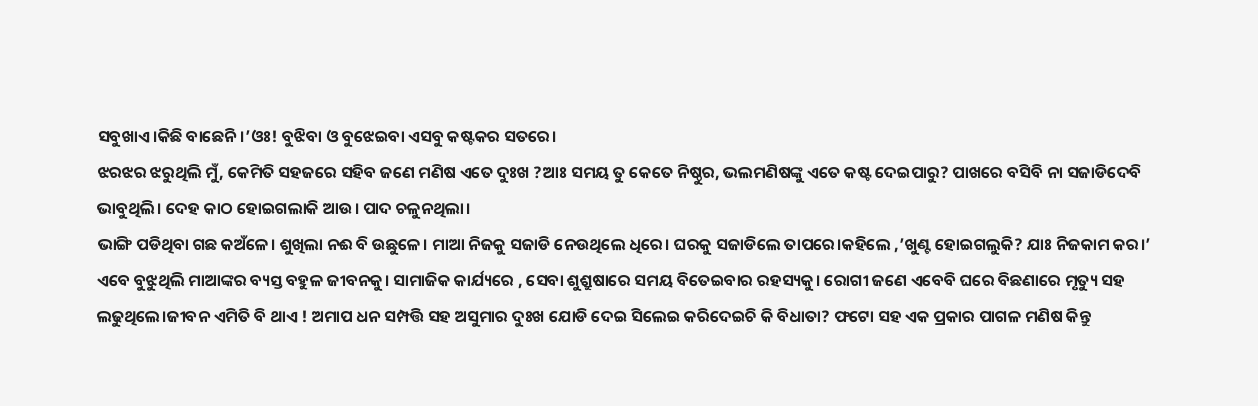ସବୁଖାଏ।କିଛି ବାଛେନି।’ଓଃ! ବୁଝିବା ଓ ବୁଝେଇବା ଏସବୁ କଷ୍ଟକର ସତରେ।
ଝରଝର ଝରୁଥିଲି ମୁଁ, କେମିତି ସହଜରେ ସହିବ ଜଣେ ମଣିଷ ଏତେ ଦୁଃଖ ?ଆଃ ସମୟ ତୁ କେତେ ନିଷ୍ଠୁର, ଭଲମଣିଷଙ୍କୁ ଏତେ କଷ୍ଟ ଦେଇପାରୁ? ପାଖରେ ବସିବି ନା ସଜାଡିଦେବି ଭାବୁଥିଲି। ଦେହ କାଠ ହୋଇଗଲାକି ଆଉ। ପାଦ ଚଳୁନଥିଲା।
ଭାଙ୍ଗି ପଡିଥିବା ଗଛ କଅଁଳେ। ଶୁଖିଲା ନଈ ବି ଉଛୁଳେ। ମାଆ ନିଜକୁ ସଜାଡି ନେଉଥିଲେ ଧିରେ। ଘରକୁ ସଜାଡିଲେ ତାପରେ।କହିଲେ ,’ଖୁଣ୍ଟ ହୋଇଗଲୁକି? ଯାଃ ନିଜକାମ କର।’
ଏବେ ବୁଝୁଥିଲି ମାଆଙ୍କର ବ୍ୟସ୍ତ ବହୁଳ ଜୀବନକୁ। ସାମାଜିକ କାର୍ଯ୍ୟରେ , ସେବା ଶୁଶ୍ରୁଷାରେ ସମୟ ବିତେଇବାର ରହସ୍ୟକୁ। ରୋଗୀ ଜଣେ ଏବେବି ଘରେ ବିଛଣାରେ ମୃତ୍ୟୁ ସହ ଲଢୁଥିଲେ।ଜୀବନ ଏମିତି ବି ଥାଏ ! ଅମାପ ଧନ ସମ୍ପତ୍ତି ସହ ଅସୁମାର ଦୁଃଖ ଯୋଡି ଦେଇ ସିଲେଇ କରିଦେଇଚି କି ବିଧାତା? ଫଟୋ ସହ ଏକ ପ୍ରକାର ପାଗଳ ମଣିଷ କିନ୍ତୁ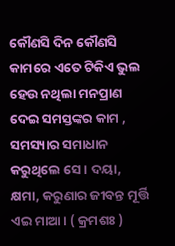କୌଣସି ଦିନ କୌଣସି କାମରେ ଏତେ ଟିକିଏ ଭୁଲ ହେଉ ନଥିଲା ମନପ୍ରାଣ ଦେଇ ସମସ୍ତଙ୍କର କାମ , ସମସ୍ୟାର ସମାଧାନ କରୁଥିଲେ ସେ। ଦୟା, କ୍ଷମା, କରୁଣାର ଜୀବନ୍ତ ମୂର୍ତ୍ତି ଏଇ ମାଆ। ( କ୍ରମଶଃ )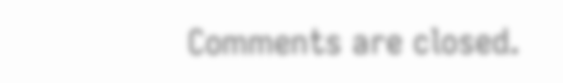Comments are closed.